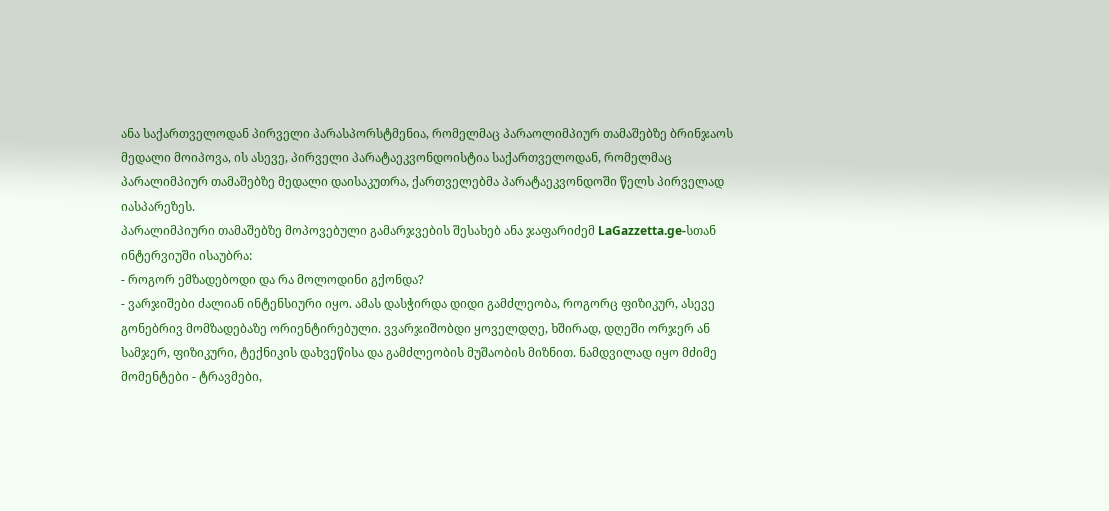ანა საქართველოდან პირველი პარასპორსტმენია, რომელმაც პარაოლიმპიურ თამაშებზე ბრინჯაოს მედალი მოიპოვა, ის ასევე, პირველი პარატაეკვონდოისტია საქართველოდან, რომელმაც პარალიმპიურ თამაშებზე მედალი დაისაკუთრა, ქართველებმა პარატაეკვონდოში წელს პირველად იასპარეზეს.
პარალიმპიური თამაშებზე მოპოვებული გამარჯვების შესახებ ანა ჯაფარიძემ LaGazzetta.ge-სთან ინტერვიუში ისაუბრა:
- როგორ ემზადებოდი და რა მოლოდინი გქონდა?
- ვარჯიშები ძალიან ინტენსიური იყო. ამას დასჭირდა დიდი გამძლეობა, როგორც ფიზიკურ, ასევე გონებრივ მომზადებაზე ორიენტირებული. ვვარჯიშობდი ყოველდღე, ხშირად, დღეში ორჯერ ან სამჯერ, ფიზიკური, ტექნიკის დახვეწისა და გამძლეობის მუშაობის მიზნით. ნამდვილად იყო მძიმე მომენტები - ტრავმები,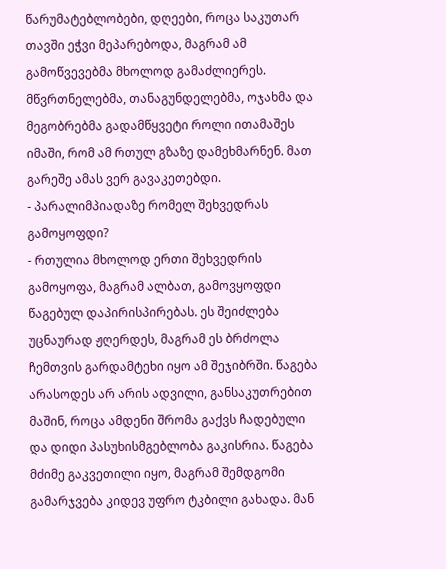წარუმატებლობები, დღეები, როცა საკუთარ თავში ეჭვი მეპარებოდა, მაგრამ ამ გამოწვევებმა მხოლოდ გამაძლიერეს. მწვრთნელებმა, თანაგუნდელებმა, ოჯახმა და მეგობრებმა გადამწყვეტი როლი ითამაშეს იმაში, რომ ამ რთულ გზაზე დამეხმარნენ. მათ გარეშე ამას ვერ გავაკეთებდი.
- პარალიმპიადაზე რომელ შეხვედრას გამოყოფდი?
- რთულია მხოლოდ ერთი შეხვედრის გამოყოფა, მაგრამ ალბათ, გამოვყოფდი წაგებულ დაპირისპირებას. ეს შეიძლება უცნაურად ჟღერდეს, მაგრამ ეს ბრძოლა ჩემთვის გარდამტეხი იყო ამ შეჯიბრში. წაგება არასოდეს არ არის ადვილი, განსაკუთრებით მაშინ, როცა ამდენი შრომა გაქვს ჩადებული და დიდი პასუხისმგებლობა გაკისრია. წაგება მძიმე გაკვეთილი იყო, მაგრამ შემდგომი გამარჯვება კიდევ უფრო ტკბილი გახადა. მან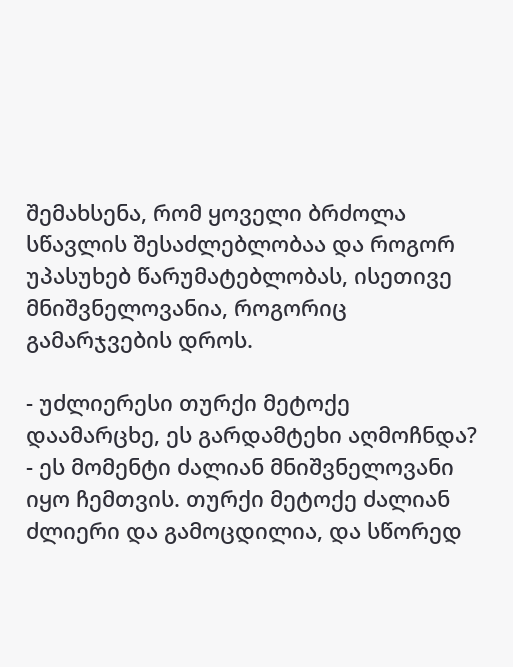შემახსენა, რომ ყოველი ბრძოლა სწავლის შესაძლებლობაა და როგორ უპასუხებ წარუმატებლობას, ისეთივე მნიშვნელოვანია, როგორიც გამარჯვების დროს.

- უძლიერესი თურქი მეტოქე დაამარცხე, ეს გარდამტეხი აღმოჩნდა?
- ეს მომენტი ძალიან მნიშვნელოვანი იყო ჩემთვის. თურქი მეტოქე ძალიან ძლიერი და გამოცდილია, და სწორედ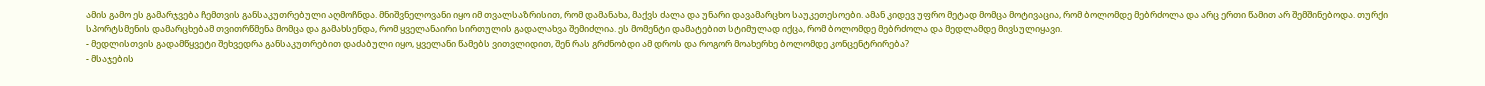ამის გამო ეს გამარჯვება ჩემთვის განსაკუთრებული აღმოჩნდა. მნიშვნელოვანი იყო იმ თვალსაზრისით, რომ დამანახა, მაქვს ძალა და უნარი დავამარცხო საუკეთესოები. ამან კიდევ უფრო მეტად მომცა მოტივაცია, რომ ბოლომდე მებრძოლა და არც ერთი წამით არ შემშინებოდა. თურქი სპორტსმენის დამარცხებამ თვითრწმენა მომცა და გამახსენდა, რომ ყველანაირი სირთულის გადალახვა შემიძლია. ეს მომენტი დამატებით სტიმულად იქცა, რომ ბოლომდე მებრძოლა და მედლამდე მივსულიყავი.
- მედლისთვის გადამწყვეტი შეხვედრა განსაკუთრებით დაძაბული იყო, ყველანი წამებს ვითვლიდით, შენ რას გრძნობდი ამ დროს და როგორ მოახერხე ბოლომდე კონცენტრირება?
- მსაჯების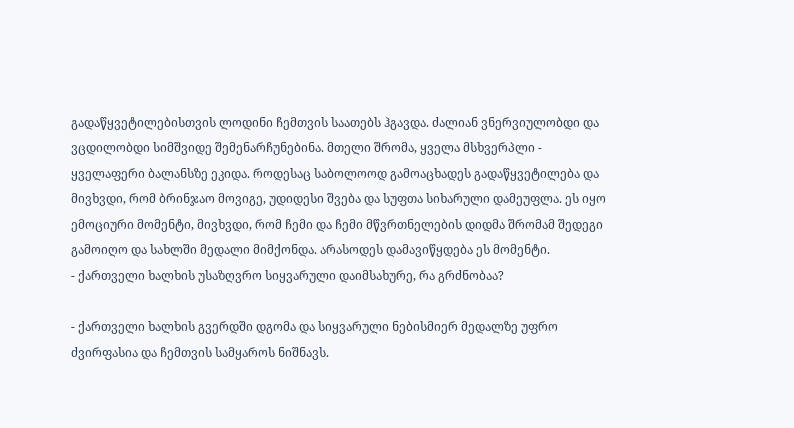გადაწყვეტილებისთვის ლოდინი ჩემთვის საათებს ჰგავდა. ძალიან ვნერვიულობდი და ვცდილობდი სიმშვიდე შემენარჩუნებინა. მთელი შრომა, ყველა მსხვერპლი - ყველაფერი ბალანსზე ეკიდა. როდესაც საბოლოოდ გამოაცხადეს გადაწყვეტილება და მივხვდი, რომ ბრინჯაო მოვიგე, უდიდესი შვება და სუფთა სიხარული დამეუფლა. ეს იყო ემოციური მომენტი, მივხვდი, რომ ჩემი და ჩემი მწვრთნელების დიდმა შრომამ შედეგი გამოიღო და სახლში მედალი მიმქონდა. არასოდეს დამავიწყდება ეს მომენტი.
- ქართველი ხალხის უსაზღვრო სიყვარული დაიმსახურე, რა გრძნობაა?

- ქართველი ხალხის გვერდში დგომა და სიყვარული ნებისმიერ მედალზე უფრო ძვირფასია და ჩემთვის სამყაროს ნიშნავს.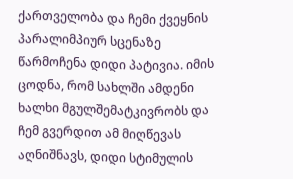ქართველობა და ჩემი ქვეყნის პარალიმპიურ სცენაზე წარმოჩენა დიდი პატივია. იმის ცოდნა, რომ სახლში ამდენი ხალხი მგულშემატკივრობს და ჩემ გვერდით ამ მიღწევას აღნიშნავს, დიდი სტიმულის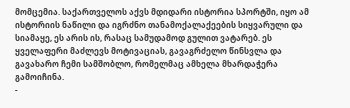მომცემია. საქართველოს აქვს მდიდარი ისტორია სპორტში, იყო ამ ისტორიის ნაწილი და იგრძნო თანამოქალაქეების სიყვარული და სიამაყე, ეს არის ის, რასაც სამუდამოდ გულით ვატარებ. ეს ყველაფერი მაძლევს მოტივაციას, გავაგრძელო წინსვლა და გავახარო ჩემი სამშობლო, რომელმაც ამხელა მხარდაჭერა გამოიჩინა.
-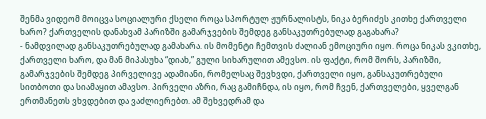შენმა ვიდეომ მოიცვა სოციალური ქსელი როცა სპორტულ ჟურნალისტს, ნიკა ბერიძეს კითხე ქართველი ხარო? ქართველის დანახვამ პარიზში გამარჯვების შემდეგ განსაკუთრებულად გაგახარა?
- ნამდვილად განსაკუთრებულად გამახარა. ის მომენტი ჩემთვის ძალიან ემოციური იყო. როცა ნიკას ვკითხე, ქართველი ხარო, და მან მიპასუხა “დიახ,” გული სიხარულით ამევსო. ის ფაქტი, რომ შორს, პარიზში, გამარჯვების შემდეგ პირველივე ადამიანი, რომელსაც შევხვდი, ქართველი იყო, განსაკუთრებული სითბოთი და სიამაყით ამავსო. პირველი აზრი, რაც გამიჩნდა, ის იყო, რომ ჩვენ, ქართველები, ყველგან ერთმანეთს ვხვდებით და ვაძლიერებთ. ამ შეხვედრამ და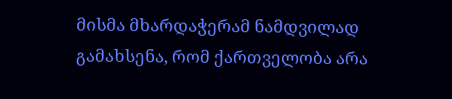მისმა მხარდაჭერამ ნამდვილად გამახსენა, რომ ქართველობა არა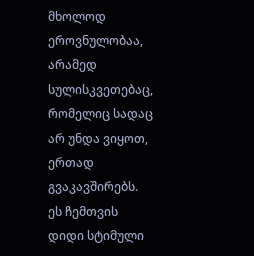მხოლოდ ეროვნულობაა, არამედ სულისკვეთებაც, რომელიც სადაც არ უნდა ვიყოთ, ერთად გვაკავშირებს. ეს ჩემთვის დიდი სტიმული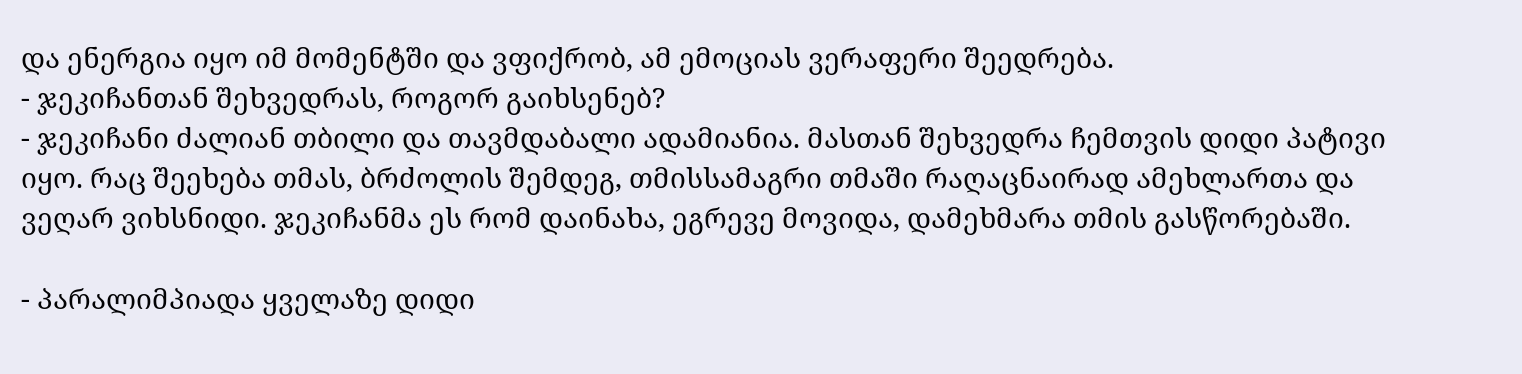და ენერგია იყო იმ მომენტში და ვფიქრობ, ამ ემოციას ვერაფერი შეედრება.
- ჯეკიჩანთან შეხვედრას, როგორ გაიხსენებ?
- ჯეკიჩანი ძალიან თბილი და თავმდაბალი ადამიანია. მასთან შეხვედრა ჩემთვის დიდი პატივი იყო. რაც შეეხება თმას, ბრძოლის შემდეგ, თმისსამაგრი თმაში რაღაცნაირად ამეხლართა და ვეღარ ვიხსნიდი. ჯეკიჩანმა ეს რომ დაინახა, ეგრევე მოვიდა, დამეხმარა თმის გასწორებაში.

- პარალიმპიადა ყველაზე დიდი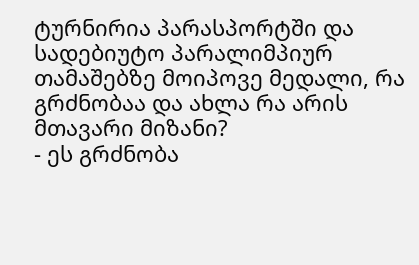ტურნირია პარასპორტში და სადებიუტო პარალიმპიურ თამაშებზე მოიპოვე მედალი, რა გრძნობაა და ახლა რა არის მთავარი მიზანი?
- ეს გრძნობა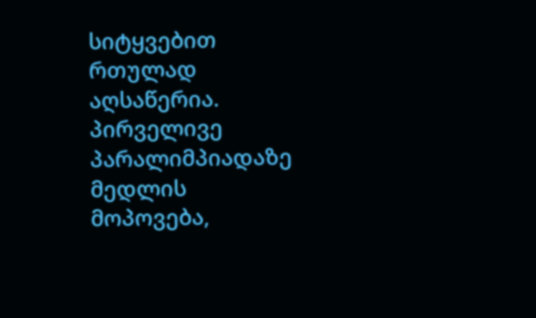სიტყვებით რთულად აღსაწერია. პირველივე პარალიმპიადაზე მედლის მოპოვება,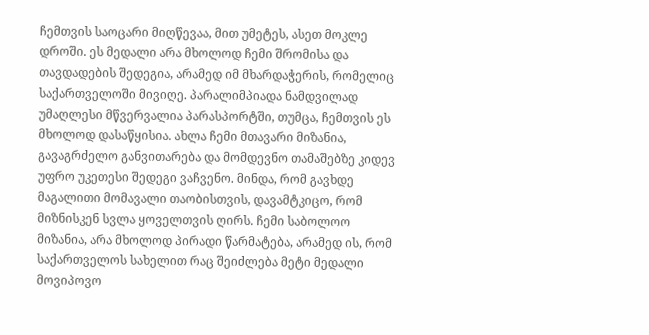ჩემთვის საოცარი მიღწევაა, მით უმეტეს, ასეთ მოკლე დროში. ეს მედალი არა მხოლოდ ჩემი შრომისა და თავდადების შედეგია, არამედ იმ მხარდაჭერის, რომელიც საქართველოში მივიღე. პარალიმპიადა ნამდვილად უმაღლესი მწვერვალია პარასპორტში, თუმცა, ჩემთვის ეს მხოლოდ დასაწყისია. ახლა ჩემი მთავარი მიზანია, გავაგრძელო განვითარება და მომდევნო თამაშებზე კიდევ უფრო უკეთესი შედეგი ვაჩვენო. მინდა, რომ გავხდე მაგალითი მომავალი თაობისთვის, დავამტკიცო, რომ მიზნისკენ სვლა ყოველთვის ღირს. ჩემი საბოლოო მიზანია, არა მხოლოდ პირადი წარმატება, არამედ ის, რომ საქართველოს სახელით რაც შეიძლება მეტი მედალი მოვიპოვო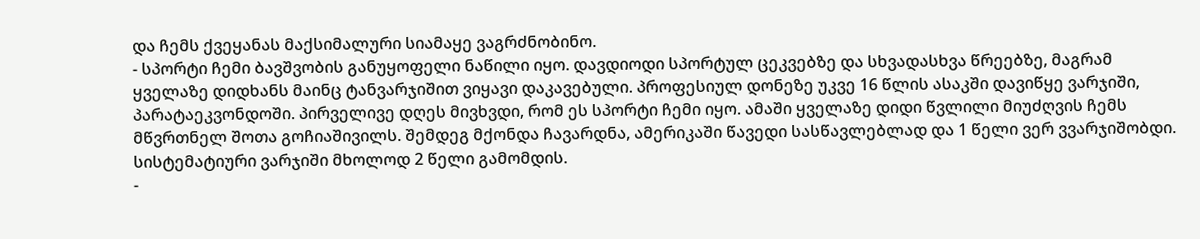და ჩემს ქვეყანას მაქსიმალური სიამაყე ვაგრძნობინო.
- სპორტი ჩემი ბავშვობის განუყოფელი ნაწილი იყო. დავდიოდი სპორტულ ცეკვებზე და სხვადასხვა წრეებზე, მაგრამ ყველაზე დიდხანს მაინც ტანვარჯიშით ვიყავი დაკავებული. პროფესიულ დონეზე უკვე 16 წლის ასაკში დავიწყე ვარჯიში, პარატაეკვონდოში. პირველივე დღეს მივხვდი, რომ ეს სპორტი ჩემი იყო. ამაში ყველაზე დიდი წვლილი მიუძღვის ჩემს მწვრთნელ შოთა გოჩიაშივილს. შემდეგ მქონდა ჩავარდნა, ამერიკაში წავედი სასწავლებლად და 1 წელი ვერ ვვარჯიშობდი. სისტემატიური ვარჯიში მხოლოდ 2 წელი გამომდის.
-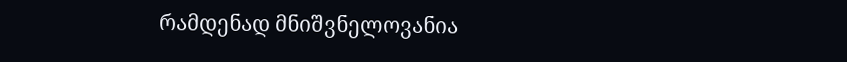რამდენად მნიშვნელოვანია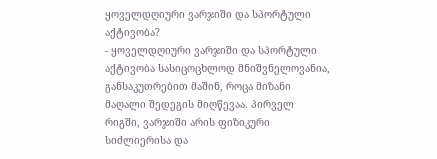ყოველდღიური ვარჯიში და სპორტული აქტივობა?
- ყოველდღიური ვარჯიში და სპორტული აქტივობა სასიცოცხლოდ მნიშვნელოვანია, განსაკუთრებით მაშინ, როცა მიზანი მაღალი შედეგის მიღწევაა. პირველ რიგში, ვარჯიში არის ფიზიკური სიძლიერისა და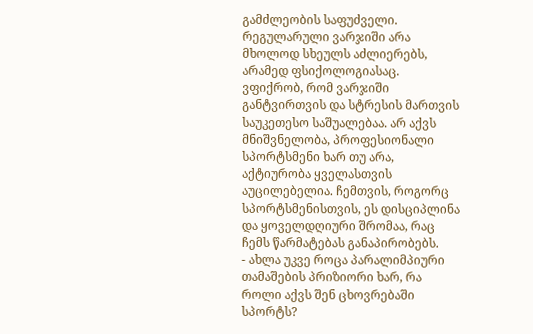გამძლეობის საფუძველი. რეგულარული ვარჯიში არა მხოლოდ სხეულს აძლიერებს, არამედ ფსიქოლოგიასაც. ვფიქრობ, რომ ვარჯიში განტვირთვის და სტრესის მართვის საუკეთესო საშუალებაა. არ აქვს მნიშვნელობა, პროფესიონალი სპორტსმენი ხარ თუ არა, აქტიურობა ყველასთვის აუცილებელია. ჩემთვის, როგორც სპორტსმენისთვის, ეს დისციპლინა და ყოველდღიური შრომაა, რაც ჩემს წარმატებას განაპირობებს.
- ახლა უკვე როცა პარალიმპიური თამაშების პრიზიორი ხარ, რა როლი აქვს შენ ცხოვრებაში სპორტს?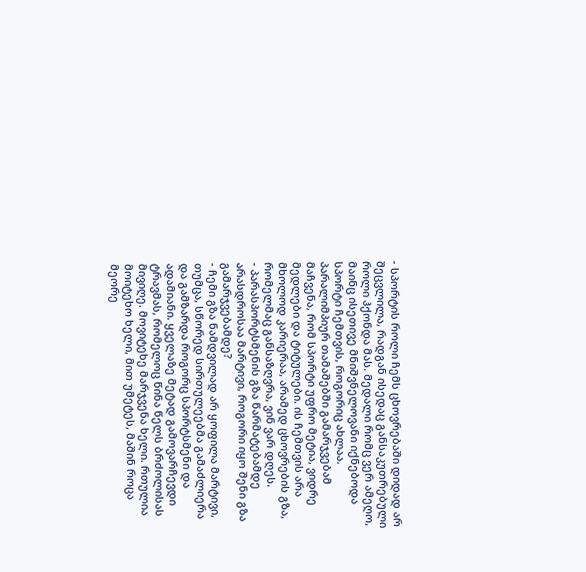- სპორტის როლი ჩემს ცხოვრებაში დიდად არ შეცვლილა, რადგან ისედაც განსაკუთრებული როლი ჰქონდა მას. მედალი რომც ვერ ამეღო, მაინც ისეთივე მნიშვნელოვანი იქნებოდა სპორტი ჩემთვის, როგორიც ახლაა. პარალიმპიურ თამაშებში გამარჯვებამ მაჩვენა, რომ სპორტი უფრო მეტია, ვიდრე მედლები და ტიტულები. ის ჩემთვის არა მხოლოდ კარიერაა, არამედ ცხოვრების გზა, რომელმაც განსაზღვრა, ვინ ვარ დღეს.
- პარასპორტსმენის გზა წარმატებამდე არასდროსაა მარტივი, როგორი იყო შენი გზა გამარჯვებამდე?
- ჩემი გზა ნამდვილად არ ყოფილა მარტივი, თუმცა, სწორედ სირთულეებმა გამაძლიერა და გამზარდა როგორც სპორტსმენი და ადამიანი. ყველაზე მეტად გამოვარჩევდი ტრავმას, რომელოც წინა წელს ბრძოლისას მივიღე. მოვიტეხე მარჯვენა ხელი. რთულია მოიტეხო ხელი, მით უმეტეს, მაშინ როცა მეორე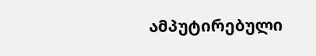ამპუტირებული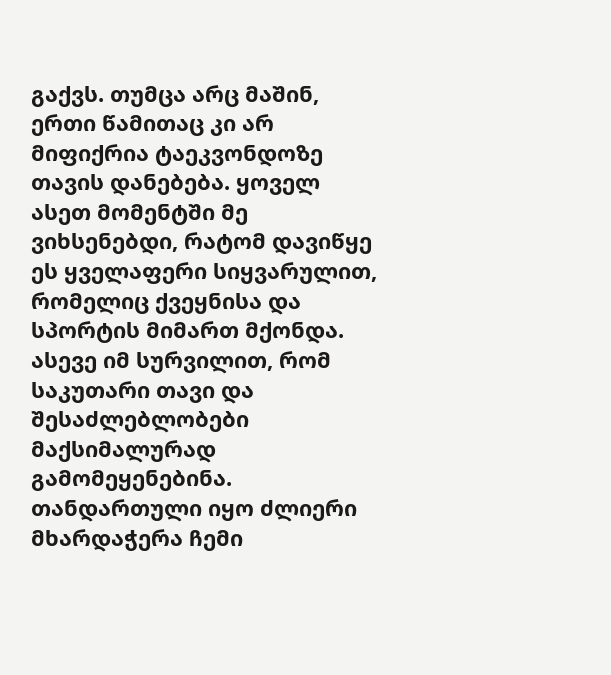გაქვს. თუმცა არც მაშინ, ერთი წამითაც კი არ მიფიქრია ტაეკვონდოზე თავის დანებება. ყოველ ასეთ მომენტში მე ვიხსენებდი, რატომ დავიწყე ეს ყველაფერი სიყვარულით, რომელიც ქვეყნისა და სპორტის მიმართ მქონდა. ასევე იმ სურვილით, რომ საკუთარი თავი და შესაძლებლობები მაქსიმალურად გამომეყენებინა. თანდართული იყო ძლიერი მხარდაჭერა ჩემი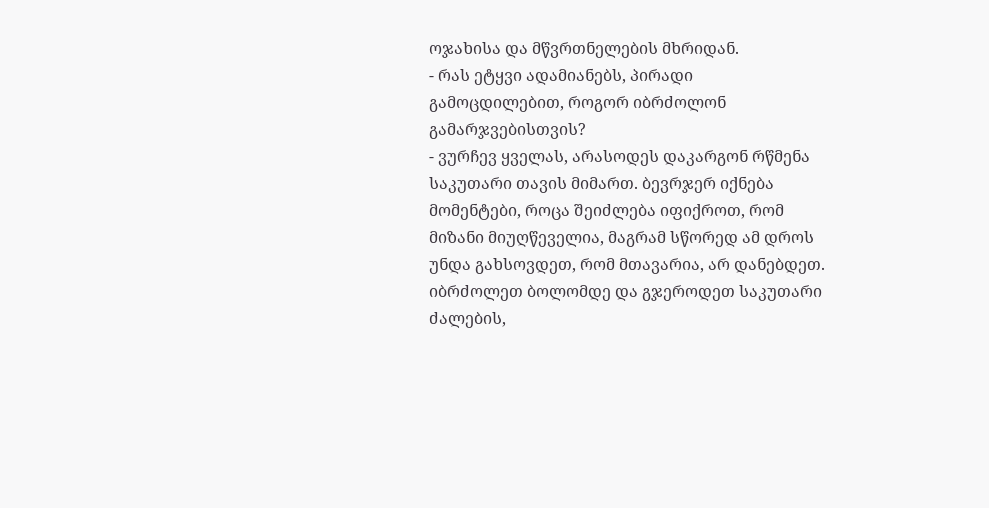ოჯახისა და მწვრთნელების მხრიდან.
- რას ეტყვი ადამიანებს, პირადი გამოცდილებით, როგორ იბრძოლონ გამარჯვებისთვის?
- ვურჩევ ყველას, არასოდეს დაკარგონ რწმენა საკუთარი თავის მიმართ. ბევრჯერ იქნება მომენტები, როცა შეიძლება იფიქროთ, რომ მიზანი მიუღწეველია, მაგრამ სწორედ ამ დროს უნდა გახსოვდეთ, რომ მთავარია, არ დანებდეთ. იბრძოლეთ ბოლომდე და გჯეროდეთ საკუთარი ძალების,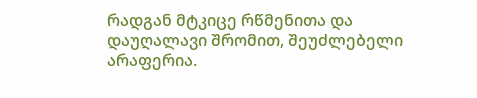რადგან მტკიცე რწმენითა და დაუღალავი შრომით, შეუძლებელი არაფერია.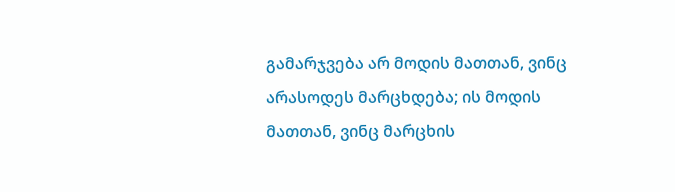გამარჯვება არ მოდის მათთან, ვინც არასოდეს მარცხდება; ის მოდის მათთან, ვინც მარცხის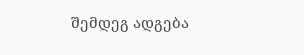შემდეგ ადგება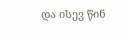და ისევ წინ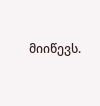მიიწევს.